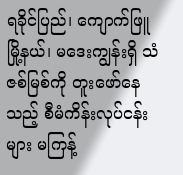ရခိုင်ပြည်၊ ကျောက်ဖြူမြို့နယ်၊ မဒေးကျွန်းရှိ သံဇစ်မြစ်ကို တူးဖော်နေသည့် စီမံကိန်းလုပ်ငန်းများ မကြန့်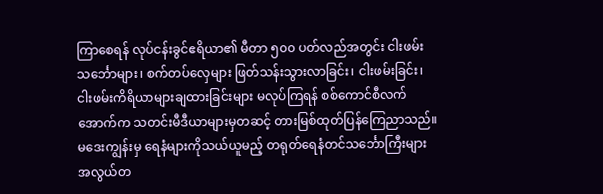ကြာစေရန် လုပ်ငန်းခွင်ဧရိယာ၏ မီတာ ၅၀၀ ပတ်လည်အတွင်း ငါးဖမ်းသင်္ဘောများ၊ စက်တပ်လှေများ ဖြတ်သန်းသွားလာခြင်း၊ ငါးဖမ်းခြင်း၊ ငါးဖမ်းကိရိယာများချထားခြင်းများ မလုပ်ကြရန် စစ်ကောင်စီလက်အောက်က သတင်းမီဒီယာများမှတဆင့် တားမြစ်ထုတ်ပြန်ကြေညာသည်။
မဒေးကျွန်းမှ ရေနံများကိုသယ်ယူမည့် တရုတ်ရေနံတင်သင်္ဘောကြီးများ အလွယ်တ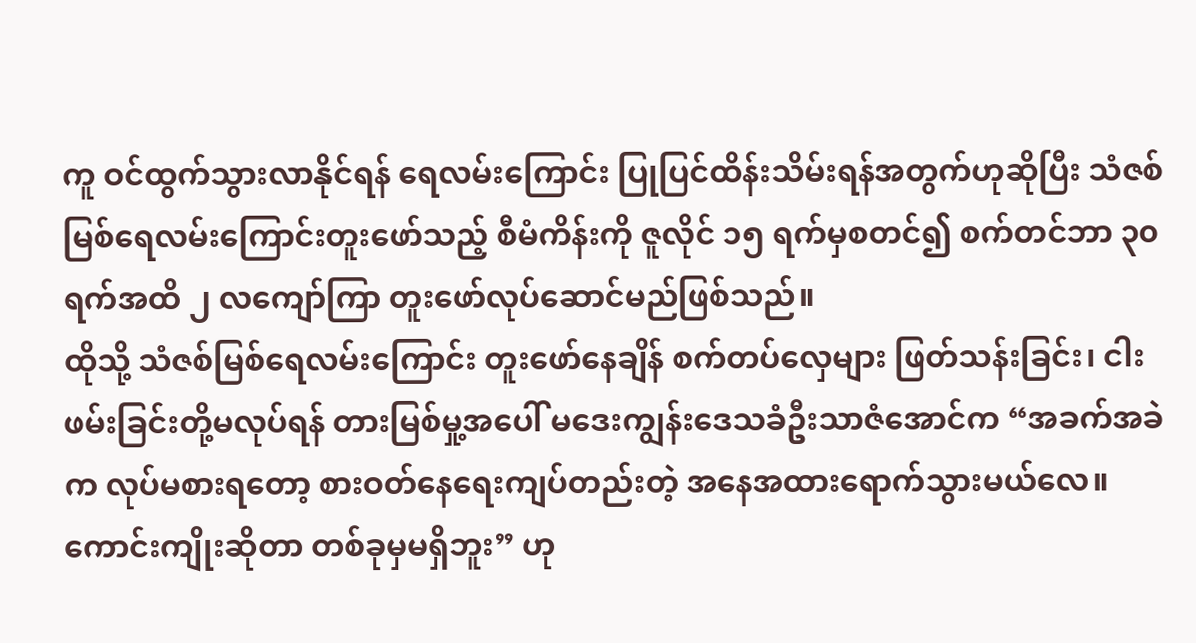ကူ ဝင်ထွက်သွားလာနိုင်ရန် ရေလမ်းကြောင်း ပြုပြင်ထိန်းသိမ်းရန်အတွက်ဟုဆိုပြီး သံဇစ်မြစ်ရေလမ်းကြောင်းတူးဖော်သည့် စီမံကိန်းကို ဇူလိုင် ၁၅ ရက်မှစတင်၍ စက်တင်ဘာ ၃၀ ရက်အထိ ၂ လကျော်ကြာ တူးဖော်လုပ်ဆောင်မည်ဖြစ်သည်။
ထိုသို့ သံဇစ်မြစ်ရေလမ်းကြောင်း တူးဖော်နေချိန် စက်တပ်လှေများ ဖြတ်သန်းခြင်း၊ ငါးဖမ်းခြင်းတို့မလုပ်ရန် တားမြစ်မှု့အပေါ် မဒေးကျွန်းဒေသခံဦးသာဇံအောင်က “အခက်အခဲက လုပ်မစားရတော့ စားဝတ်နေရေးကျပ်တည်းတဲ့ အနေအထားရောက်သွားမယ်လေ။ ကောင်းကျိုးဆိုတာ တစ်ခုမှမရှိဘူး” ဟု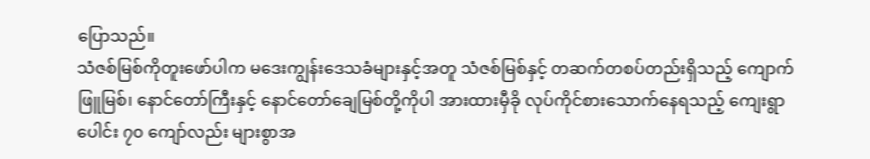ပြောသည်။
သံဇစ်မြစ်ကိုတူးဖော်ပါက မဒေးကျွန်းဒေသခံများနှင့်အတူ သံဇစ်မြစ်နှင့် တဆက်တစပ်တည်းရှိသည့် ကျောက်ဖြူမြစ်၊ နောင်တော်ကြီးနှင့် နောင်တော်ချေမြစ်တို့ကိုပါ အားထားမှီခို လုပ်ကိုင်စားသောက်နေရသည့် ကျေးရွာပေါင်း ၇၀ ကျော်လည်း များစွာအ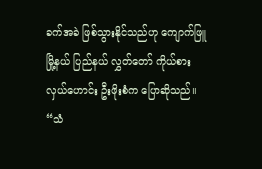ခက်အခဲ ဖြစ်သွားနိုင်သည်ဟု ကျောက်ဖြူမြို့နယ် ပြည်နယ် လွှတ်တော် ကိုယ်စားလှယ်ဟောင်း ဦးဖိုးစံက ပြောဆိုသည်။
“သံ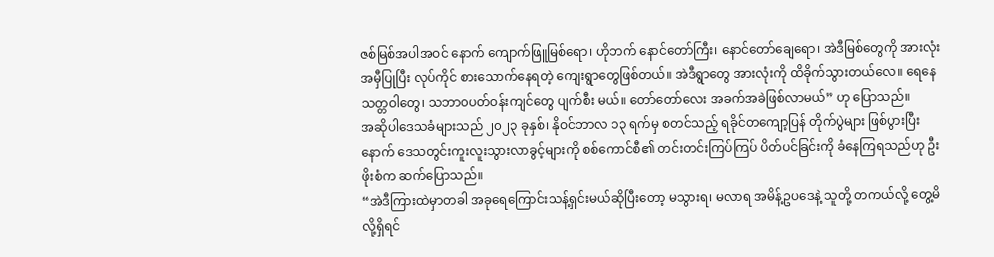ဇစ်မြစ်အပါအဝင် နောက် ကျောက်ဖြူမြစ်ရော၊ ဟိုဘက် နောင်တော်ကြီး၊ နောင်တော်ချေရော၊ အဲဒီမြစ်တွေကို အားလုံးအမှီပြုပြီး လုပ်ကိုင် စားသောက်နေရတဲ့ ကျေးရွာတွေဖြစ်တယ်။ အဲဒီရွာတွေ အားလုံးကို ထိခိုက်သွားတယ်လေ။ ရေနေသတ္တဝါတွေ၊ သဘာ၀ပတ်ဝန်းကျင်တွေ ပျက်စီး မယ်။ တော်တော်လေး အခက်အခဲဖြစ်လာမယ်” ဟု ပြောသည်။
အဆိုပါဒေသခံများသည် ၂၀၂၃ ခုနှစ်၊ နိုဝင်ဘာလ ၁၃ ရက်မှ စတင်သည့် ရခိုင်တကျော့ပြန် တိုက်ပွဲများ ဖြစ်ပွားပြီးနောက် ဒေသတွင်းကူးလူးသွားလာခွင့်များကို စစ်ကောင်စီ၏ တင်းတင်းကြပ်ကြပ် ပိတ်ပင်ခြင်းကို ခံနေကြရသည်ဟု ဦးဖိုးစံက ဆက်ပြောသည်။
“အဲဒီကြားထဲမှာတခါ အခုရေကြောင်းသန့်ရှင်းမယ်ဆိုပြီးတော့ မသွားရ၊ မလာရ အမိန့်ဥပဒေနဲ့ သူတို့ တကယ်လို့ တွေ့မိလို့ရှိရင်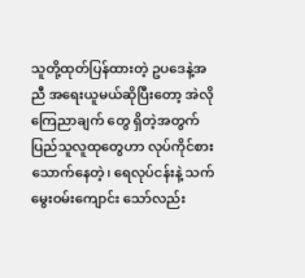သူတို့ထုတ်ပြန်ထားတဲ့ ဥပဒေနဲ့အညီ အရေးယူမယ်ဆိုပြီးတော့ အဲလိုကြေညာချက် တွေ ရှိတဲ့အတွက် ပြည်သူလူထုတွေဟာ လုပ်ကိုင်စားသောက်နေတဲ့၊ ရေလုပ်ငန်းနဲ့ သက်မွေးဝမ်းကျောင်း သော်လည်း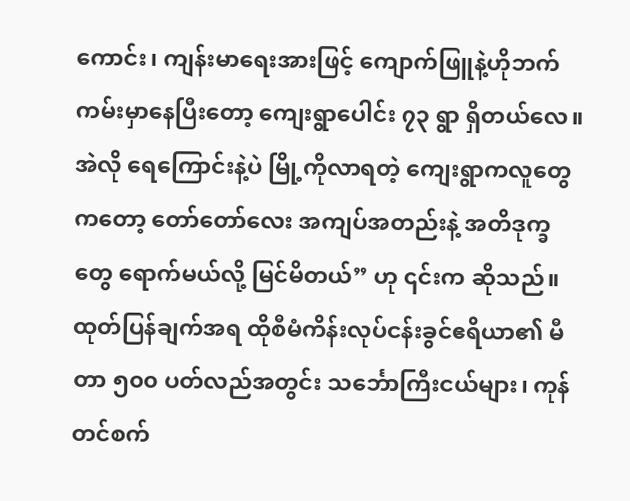ကောင်း၊ ကျန်းမာရေးအားဖြင့် ကျောက်ဖြူနဲ့ဟိုဘက်ကမ်းမှာနေပြီးတော့ ကျေးရွာပေါင်း ၇၃ ရွာ ရှိတယ်လေ။ အဲလို ရေကြောင်းနဲ့ပဲ မြို့ကိုလာရတဲ့ ကျေးရွာကလူတွေကတော့ တော်တော်လေး အကျပ်အတည်းနဲ့ အတိဒုက္ခတွေ ရောက်မယ်လို့ မြင်မိတယ်” ဟု ၎င်းက ဆိုသည်။
ထုတ်ပြန်ချက်အရ ထိုစီမံကိန်းလုပ်ငန်းခွင်ဧရိယာ၏ မီတာ ၅၀၀ ပတ်လည်အတွင်း သင်္ဘောကြီးငယ်များ၊ ကုန်တင်စက်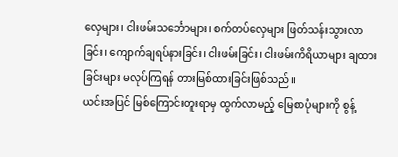လှေများ၊ ငါးဖမ်းသင်္ဘောများ၊ စက်တပ်လှေများ ဖြတ်သန်းသွားလာခြင်း၊ ကျောက်ချရပ်နားခြင်း၊ ငါးဖမ်းခြင်း၊ ငါးဖမ်းကိရိယာများ ချထားခြင်းများ မလုပ်ကြရန် တားမြစ်ထားခြင်းဖြစ်သည်။
ယင်းအပြင် မြစ်ကြောင်းတူးရာမှ ထွက်လာမည့် မြေစာပုံများကို စွန့်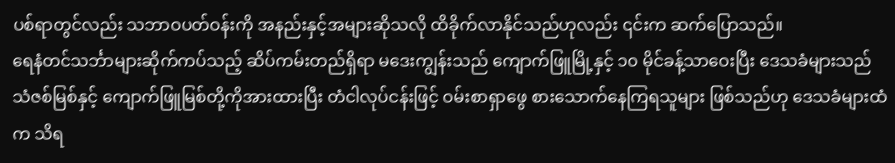ပစ်ရာတွင်လည်း သဘာဝပတ်ဝန်းကို အနည်းနှင့်အများဆိုသလို ထိခိုက်လာနိုင်သည်ဟုလည်း ၎င်းက ဆက်ပြောသည်။
ရေနံတင်သင်္ဘာများဆိုက်ကပ်သည့် ဆိပ်ကမ်းတည်ရှိရာ မဒေးကျွန်းသည် ကျောက်ဖြူမြို့နှင့် ၁၀ မိုင်ခန့်သာဝေးပြီး ဒေသခံများသည် သံဇစ်မြစ်နှင့် ကျောက်ဖြူမြစ်တို့ကိုအားထားပြီး တံငါလုပ်ငန်းဖြင့် ဝမ်းစာရှာဖွေ စားသောက်နေကြရသူများ ဖြစ်သည်ဟု ဒေသခံများထံက သိရ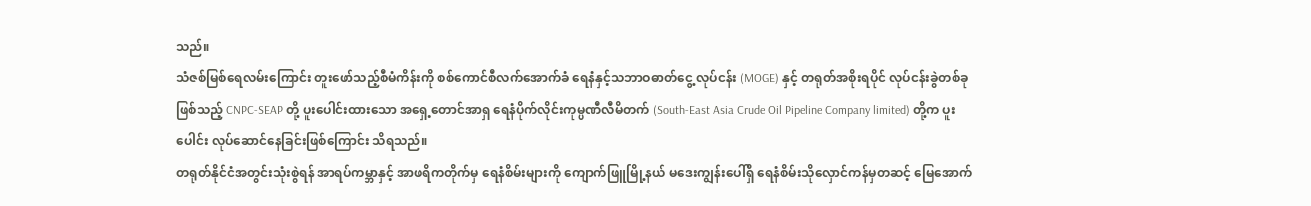သည်။
သံဇစ်မြစ်ရေလမ်းကြောင်း တူးဖော်သည့်စီမံကိန်းကို စစ်ကောင်စီလက်အောက်ခံ ရေနံနှင့်သဘာဝဓာတ်ငွေ့ လုပ်ငန်း (MOGE) နှင့် တရုတ်အစိုးရပိုင် လုပ်ငန်းခွဲတစ်ခုဖြစ်သည့် CNPC-SEAP တို့ ပူးပေါင်းထားသော အရှေ့တောင်အာရှ ရေနံပိုက်လိုင်းကုမ္ပဏီလီမိတက် (South-East Asia Crude Oil Pipeline Company limited) တို့က ပူးပေါင်း လုပ်ဆောင်နေခြင်းဖြစ်ကြောင်း သိရသည်။
တရုတ်နိုင်ငံအတွင်းသုံးစွဲရန် အာရပ်ကမ္ဘာနှင့် အာဖရိကတိုက်မှ ရေနံစိမ်းများကို ကျောက်ဖြူမြို့နယ် မဒေးကျွန်းပေါ်ရှိ ရေနံစိမ်းသိုလှောင်ကန်မှတဆင့် မြေအောက်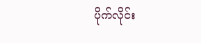ပိုက်လိုင်း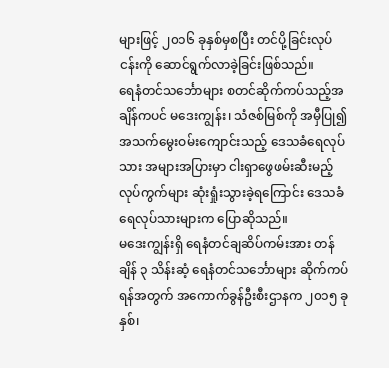များဖြင့် ၂၀၁၆ ခုနှစ်မှစပြီး တင်ပို့ခြင်းလုပ်ငန်းကို ဆောင်ရွက်လာခဲ့ခြင်းဖြစ်သည်။
ရေနံတင်သင်္ဘောများ စတင်ဆိုက်ကပ်သည့်အချိန်ကပင် မဒေးကျွန်း၊ သံဇစ်မြစ်ကို အမှီပြု၍ အသက်မွေးဝမ်းကျောင်းသည့် ဒေသခံရေလုပ်သား အများအပြားမှာ ငါးရှာဖွေဖမ်းဆီးမည့် လုပ်ကွက်များ ဆုံးရှုံးသွားခဲ့ရကြောင်း ဒေသခံရေလုပ်သားများက ပြောဆိုသည်။
မဒေးကျွန်းရှိ ရေနံတင်ချဆိပ်ကမ်းအား တန်ချိန် ၃ သိန်းဆံ့ ရေနံတင်သင်္ဘောများ ဆိုက်ကပ်ရန်အတွက် အကောက်ခွန်ဦးစီးဌာနက ၂၀၁၅ ခုနှစ်၊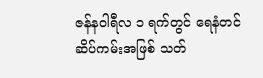ဇန်နဝါရီလ ၁ ရက်တွင် ရေနံတင်ဆိပ်ကမ်းအဖြစ် သတ်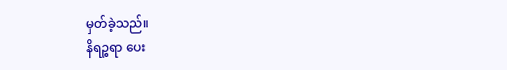မှတ်ခဲ့သည်။
နိရဉ္စရာ ပေး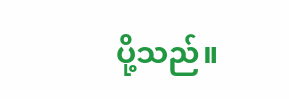ပို့သည်။